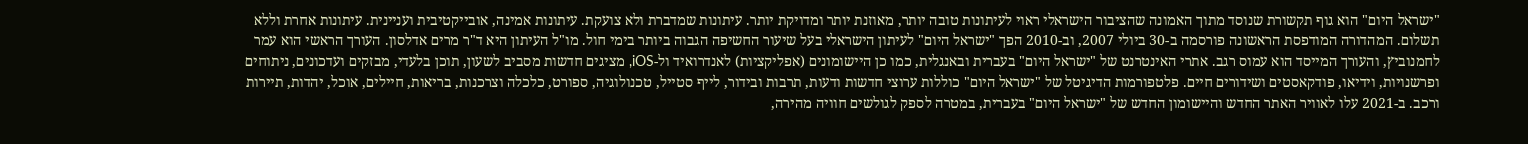"ישראל היום" הוא גוף תקשורת שנוסד מתוך האמונה שהציבור הישראלי ראוי לעיתונות טובה יותר, מאוזנת יותר ומדויקת יותר. עיתונות שמדברת ולא צועקת. עיתונות אמינה, אובייקטיבית ועניינית. עיתונות אחרת וללא תשלום. המהדורה המודפסת הראשונה פורסמה ב-30 ביולי 2007, וב-2010 הפך "ישראל היום" לעיתון הישראלי בעל שיעור החשיפה הגבוה ביותר בימי חול. מו"ל העיתון היא ד"ר מרים אדלסון. העורך הראשי הוא עמר לחמנוביץ, והעורך המייסד הוא עמוס רגב. אתרי האינטרנט של "ישראל היום" בעברית ובאנגלית, כמו כן היישומונים (אפליקציות) לאנדרואיד ול-iOS, מציגים חדשות מסביב לשעון, תוכן בלעדי, מבזקים ועדכונים, ניתוחים ופרשנויות, וידיאו, פודקאסטים ושידורים חיים. פלטפורמות הדיגיטל של "ישראל היום" כוללות ערוצי חדשות ודעות, תרבות ובידור, לייף סטייל, טכנולוגיה, ספורט, כלכלה וצרכנות, בריאות, חיילים, אוכל, יהדות, תיירות ורכב. ב-2021 עלו לאוויר האתר החדש והיישומון החדש של "ישראל היום" בעברית, במטרה לספק לגולשים חוויה מהירה,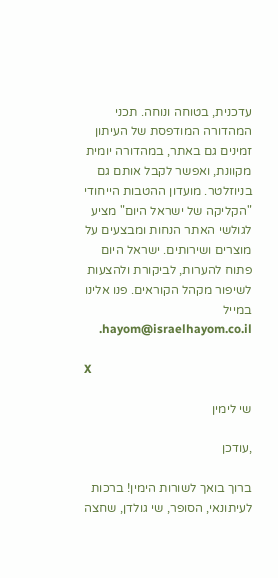עדכנית, בטוחה ונוחה. תכני המהדורה המודפסת של העיתון זמינים גם באתר, במהדורה יומית מקוונת, ואפשר לקבל אותם גם בניוזלטר. מועדון ההטבות הייחודי "הקליקה של ישראל היום" מציע לגולשי האתר הנחות ומבצעים על מוצרים ושירותים. ישראל היום פתוח להערות, לביקורת ולהצעות לשיפור מקהל הקוראים. פנו אלינו במייל hayom@israelhayom.co.il.

X

שי לימין

,עודכן

ברוך בואך לשורות הימין! ברכות לעיתונאי, הסופר, שי גולדן, שחצה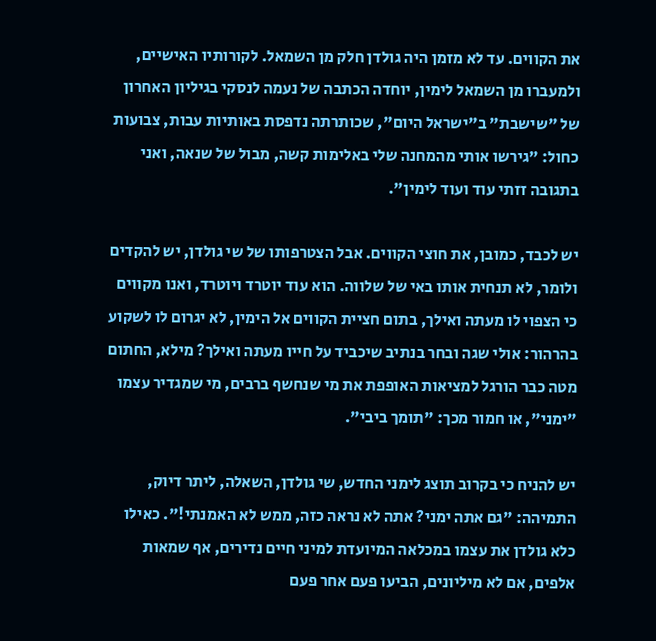את הקווים. עד לא מזמן היה גולדן חלק מן השמאל. לקורותיו האישיים, ולמעברו מן השמאל לימין, יוחדה הכתבה של נעמה לנסקי בגיליון האחרון של "שישבת" ב"ישראל היום", שכותרתה נדפסת באותיות עבות, צבועות כחול: "גירשו אותי מהמחנה שלי באלימות קשה, מבול של שנאה, ואני בתגובה זזתי עוד ועוד לימין".

יש לכבד, כמובן, את חוצי הקווים. אבל הצטרפותו של שי גולדן, יש להקדים ולומר, לא תנחית אותו באי של שלווה. הוא עוד יוטרד ויוטרד, ואנו מקווים כי הצפוי לו מעתה ואילך, בתום חציית הקווים אל הימין, לא יגרום לו לשקוע בהרהור: אולי שגה ובחר בנתיב שיכביד על חייו מעתה ואילך? מילא, החתום מטה כבר הורגל למציאות האופפת את מי שנחשף ברבים, מי שמגדיר עצמו "ימני", או חמור מכך: "תומך ביבי".

יש להניח כי בקרוב תוצג לימני החדש, שי גולדן, השאלה, ליתר דיוק, התמיהה: "גם אתה ימני? אתה לא נראה כזה, ממש לא האמנתי!". כאילו כלא גולדן את עצמו במכלאה המיועדת למיני חיים נדירים, אף שמאות אלפים, אם לא מיליונים, הביעו פעם אחר פעם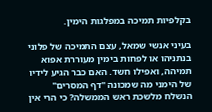בקלפיות תמיכה במפלגות הימין.

בעיני אנשי שמאל, עצם התמיכה של פלוני בנתניהו או לפחות בימין מעוררת אפוא תמיהה, ואפילו חשד. האם כבר הגיע לידיו של הימני מה שמכונה "דף המסרים" הנשלח מלשכת ראש הממשלה? כי הרי אין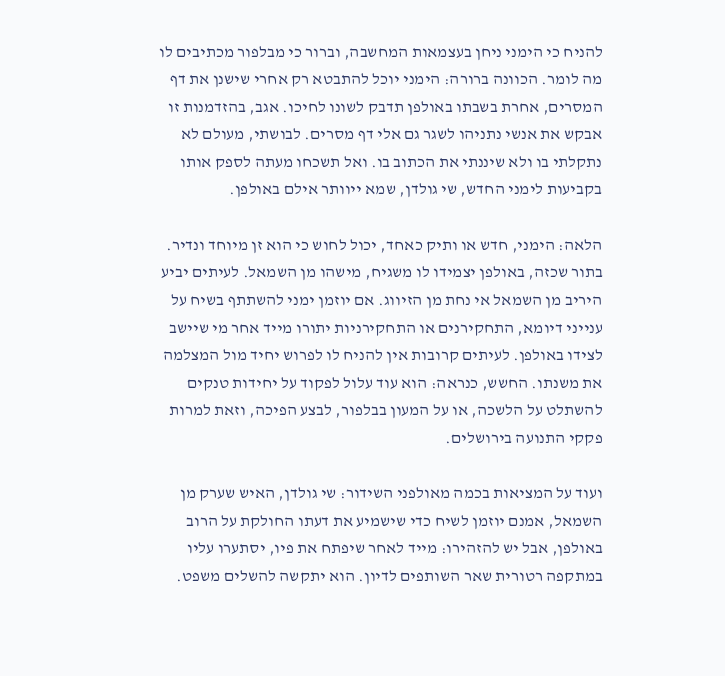להניח כי הימני ניחן בעצמאות המחשבה, וברור כי מבלפור מכתיבים לו מה לומר. הכוונה ברורה: הימני יוכל להתבטא רק אחרי שישנן את דף המסרים, אחרת בשבתו באולפן תדבק לשונו לחיכו. אגב, בהזדמנות זו אבקש את אנשי נתניהו לשגר גם אלי דף מסרים. לבושתי, מעולם לא נתקלתי בו ולא שיננתי את הכתוב בו. ואל תשכחו מעתה לספק אותו בקביעות לימני החדש, שי גולדן, שמא ייוותר אילם באולפן.

הלאה: הימני, חדש או ותיק כאחד, יכול לחוש כי הוא זן מיוחד ונדיר. בתור שכזה, באולפן יצמידו לו משגיח, מישהו מן השמאל. לעיתים יביע היריב מן השמאל אי נחת מן הזיווג. אם יוזמן ימני להשתתף בשיח על ענייני דיומא, התחקירנים או התחקירניות יתורו מייד אחר מי שיישב לצידו באולפן. לעיתים קרובות אין להניח לו לפרוש יחיד מול המצלמה את משנתו. החשש, כנראה: הוא עוד עלול לפקוד על יחידות טנקים להשתלט על הלשכה, או על המעון בבלפור, לבצע הפיכה, וזאת למרות פקקי התנועה בירושלים.

ועוד על המציאות בכמה מאולפני השידור: שי גולדן, האיש שערק מן השמאל, אמנם יוזמן לשיח כדי שישמיע את דעתו החולקת על הרוב באולפן, אבל יש להזהירו: מייד לאחר שיפתח את פיו, יסתערו עליו במתקפה רטורית שאר השותפים לדיון. הוא יתקשה להשלים משפט.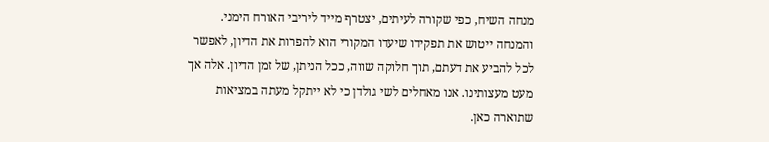מנחה השיח, כפי שקורה לעיתים, יצטרף מייד ליריבי האורח הימני. והמנחה ייטוש את תפקידו שיעדו המקורי הוא להפרות את הדיון, לאפשר לכל להביע את דעתם, תוך חלוקה שווה, ככל הניתן, של זמן הדיון. אלה אך מעט מעצותינו. אנו מאחלים לשי גולדן כי לא ייתקל מעתה במציאות שתוארה כאן.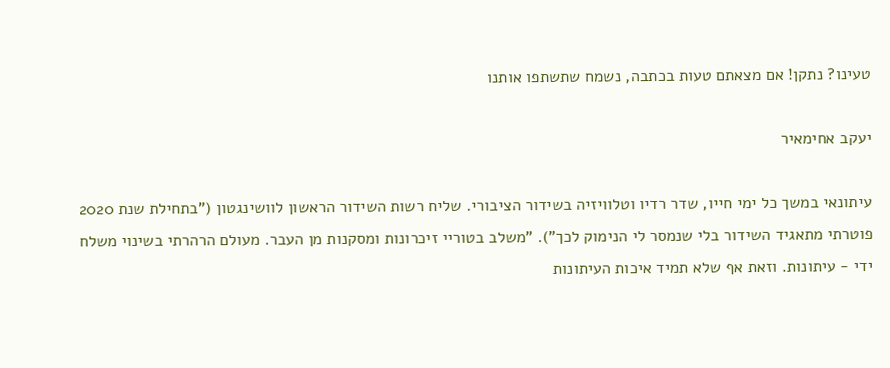טעינו? נתקן! אם מצאתם טעות בכתבה, נשמח שתשתפו אותנו

יעקב אחימאיר

עיתונאי במשך כל ימי חייו, שדר רדיו וטלוויזיה בשידור הציבורי. שליח רשות השידור הראשון לוושינגטון ("בתחילת שנת 2020 פוטרתי מתאגיד השידור בלי שנמסר לי הנימוק לכך"). "משלב בטוריי זיכרונות ומסקנות מן העבר. מעולם הרהרתי בשינוי משלח ידי - עיתונות. וזאת אף שלא תמיד איכות העיתונות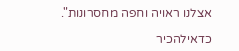אצלנו ראויה וחפה מחסרונות".

כדאילהכיר